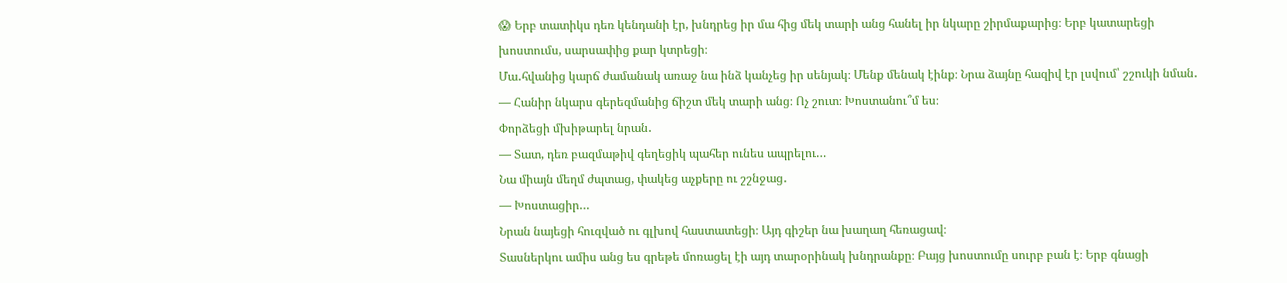😱 Երբ տատիկս դեռ կենդանի էր, խնդրեց իր մա հից մեկ տարի անց հանել իր նկարը շիրմաքարից։ Երբ կատարեցի խոստումս, սարսափից քար կտրեցի։
Մա․հվանից կարճ ժամանակ առաջ նա ինձ կանչեց իր սենյակ։ Մենք մենակ էինք։ Նրա ձայնը հազիվ էր լսվում՝ շշուկի նման․
— Հանիր նկարս գերեզմանից ճիշտ մեկ տարի անց։ Ոչ շուտ։ Խոստանու՞մ ես։
Փորձեցի մխիթարել նրան․
— Տատ, դեռ բազմաթիվ գեղեցիկ պահեր ունես ապրելու…
Նա միայն մեղմ ժպտաց, փակեց աչքերը ու շշնջաց․
— Խոստացիր…
Նրան նայեցի հուզված ու գլխով հաստատեցի։ Այդ գիշեր նա խաղաղ հեռացավ։
Տասներկու ամիս անց ես գրեթե մոռացել էի այդ տարօրինակ խնդրանքը։ Բայց խոստումը սուրբ բան է։ Երբ գնացի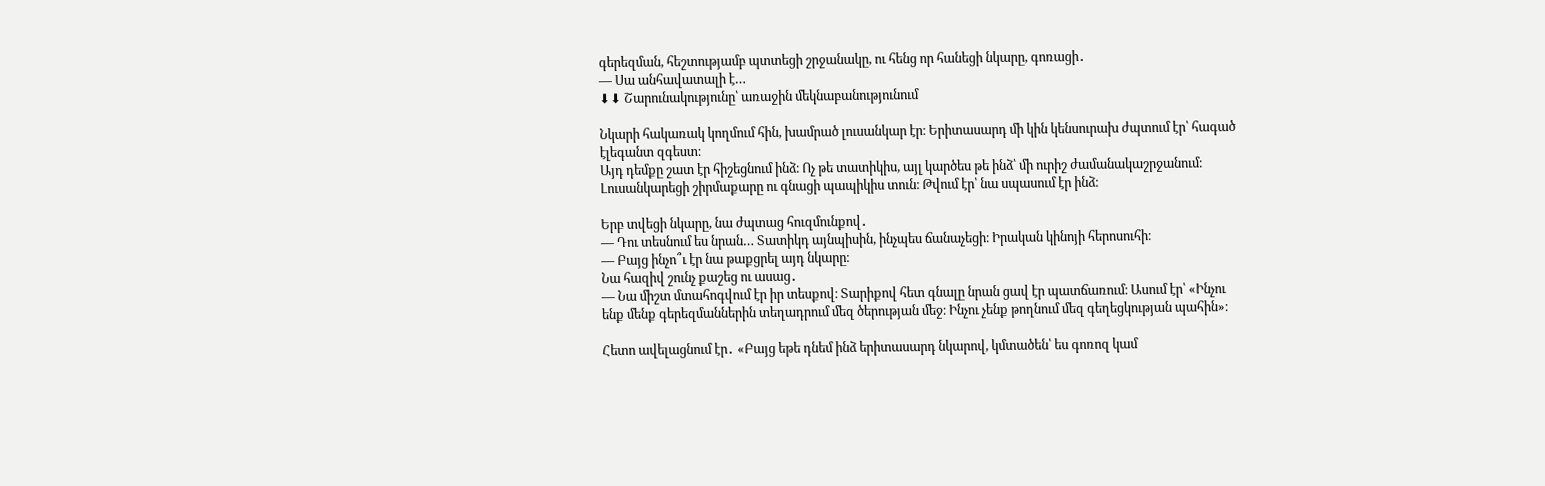գերեզման, հեշտությամբ պտտեցի շրջանակը, ու հենց որ հանեցի նկարը, գոռացի․
— Սա անհավատալի է…
⬇⬇ Շարունակությունը՝ առաջին մեկնաբանությունում

Նկարի հակառակ կողմում հին, խամրած լուսանկար էր։ Երիտասարդ մի կին կենսուրախ ժպտում էր՝ հագած էլեգանտ զգեստ։
Այդ դեմքը շատ էր հիշեցնում ինձ։ Ոչ թե տատիկիս, այլ կարծես թե ինձ՝ մի ուրիշ ժամանակաշրջանում։
Լուսանկարեցի շիրմաքարը ու գնացի պապիկիս տուն։ Թվում էր՝ նա սպասում էր ինձ։

Երբ տվեցի նկարը, նա ժպտաց հուզմունքով․
— Դու տեսնում ես նրան… Տատիկդ այնպիսին, ինչպես ճանաչեցի։ Իրական կինոյի հերոսուհի։
— Բայց ինչո՞ւ էր նա թաքցրել այդ նկարը։
Նա հազիվ շունչ քաշեց ու ասաց․
— Նա միշտ մտահոգվում էր իր տեսքով։ Տարիքով հետ գնալը նրան ցավ էր պատճառում։ Ասում էր՝ «Ինչու ենք մենք գերեզմաններին տեղադրում մեզ ծերության մեջ։ Ինչու չենք թողնում մեզ գեղեցկության պահին»։

Հետո ավելացնում էր․ «Բայց եթե դնեմ ինձ երիտասարդ նկարով, կմտածեն՝ ես գոռոզ կամ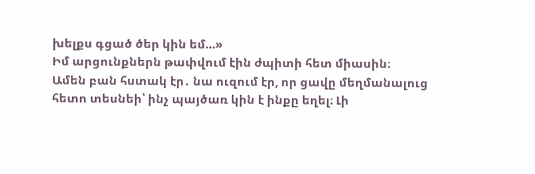խելքս գցած ծեր կին եմ…»
Իմ արցունքներն թափվում էին ժպիտի հետ միասին։
Ամեն բան հստակ էր․ նա ուզում էր, որ ցավը մեղմանալուց հետո տեսնեի՝ ինչ պայծառ կին է ինքը եղել։ Լի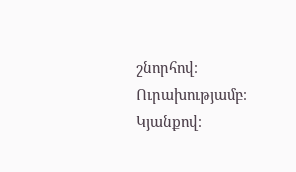շնորհով։ Ուրախությամբ։ Կյանքով։